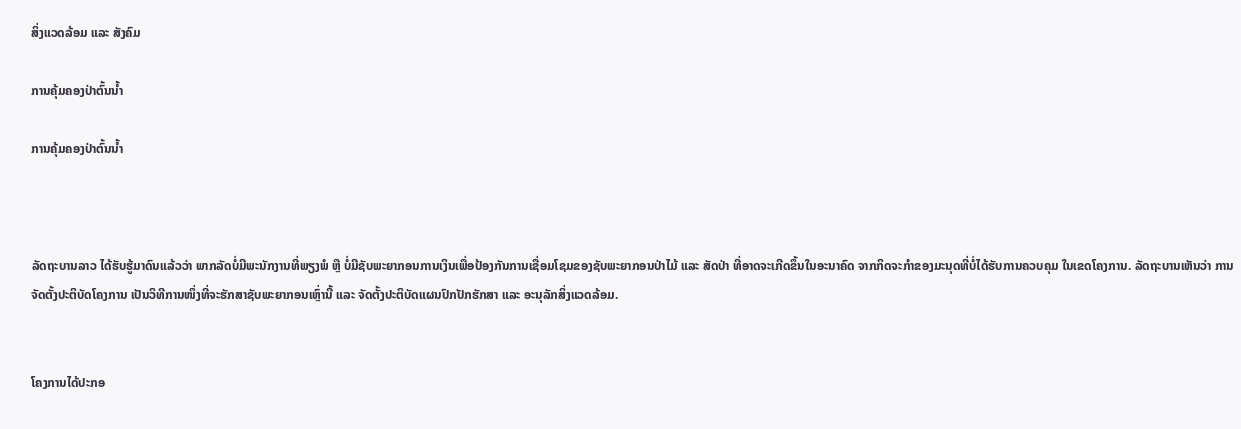ສິ່ງແວດລ້ອມ ແລະ ສັງຄົມ

ການຄຸ້ມຄອງປ່າຕົ້ນນ້ຳ

ການຄຸ້ມຄອງປ່າຕົ້ນນ້ຳ



ລັດຖະບານລາວ ໄດ້ຮັບຮູ້ມາດົນແລ້ວວ່າ ພາກລັດບໍ່ມີພະນັກງານທີ່ພຽງພໍ ຫຼື ບໍ່ມີຊັບພະຍາກອນການເງິນເພື່ອປ້ອງກັນການເຊື່ອມໂຊມຂອງຊັບພະຍາກອນປ່າໄມ້ ແລະ ສັດປ່າ ທີ່ອາດຈະເກີດຂຶ້ນໃນອະນາຄົດ ຈາກກິດຈະກຳຂອງມະນຸດທີ່ບໍ່ໄດ້ຮັບການຄວບຄຸມ ໃນເຂດໂຄງການ. ລັດຖະບານເຫັນວ່າ ການຈັດຕັ້ງປະຕິບັດໂຄງການ ເປັນວິທີການໜຶ່ງທີ່ຈະຮັກສາຊັບພະຍາກອນເຫຼົ່ານີ້ ແລະ ຈັດຕັ້ງປະຕິບັດແຜນປົກປັກຮັກສາ ແລະ ອະນຸລັກສິ່ງແວດລ້ອມ.


ໂຄງການໄດ້ປະກອ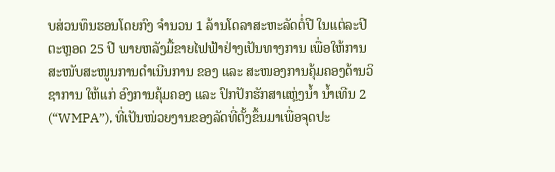ບສ່ວນທຶນຮອນໂດຍກົງ ຈຳນວນ 1 ລ້ານໂດລາສະຫະລັດຕໍ່ປີ ໃນແຕ່ລະປີ ຕະຫຼອດ 25 ປີ ພາຍຫລັງມື້ຂາຍໄຟຟ້າຢ່າງເປັນທາງການ ເພື່ອໃຫ້ການສະໜັບສະໜູນການດຳເນີນການ ຂອງ ແລະ ສະໜອງການຄຸ້ມຄອງດ້ານວິຊາການ ໃຫ້ແກ່ ອົງການຄຸ້ມຄອງ ແລະ ປົກປັກຮັກສາແຫຼ່ງນ້ຳ ນ້ຳເທີນ 2 (“WMPA”), ທີ່ເປັນໜ່ວຍງານຂອງລັດທີ່ຕັ້ງຂຶ້ນມາເພື່ອຈຸດປະ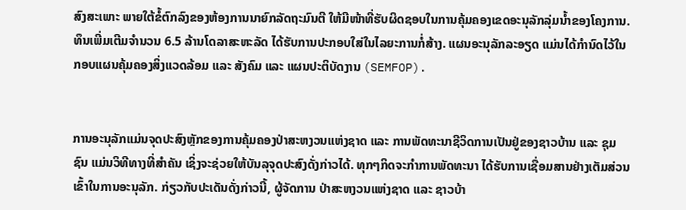ສົງສະເພາະ ພາຍໃຕ້ຂໍ້ຕົກລົງຂອງຫ້ອງການນາຍົກລັດຖະມົນຕີ ໃຫ້ມີໜ້າທີ່ຮັບຜິດຊອບໃນການຄຸ້ມຄອງເຂດອະນຸລັກລຸ່ມນ້ຳຂອງໂຄງການ. ທຶນເພີ່ມເຕີມຈຳນວນ 6.5 ລ້ານໂດລາສະຫະລັດ ໄດ້ຮັບການປະກອບໃສ່ໃນໄລຍະການກໍ່ສ້າງ. ແຜນອະນຸລັກລະອຽດ ແມ່ນໄດ້ກຳນົດໄວ້ໃນ ກອບແຜນຄຸ້ມຄອງສິ່ງແວດລ້ອມ ແລະ ສັງຄົມ ແລະ ແຜນປະຕິບັດງານ (SEMFOP).


ການອະນຸລັກແມ່ນຈຸດປະສົງຫຼັກຂອງການຄຸ້ມຄອງປ່າສະຫງວນແຫ່ງຊາດ ແລະ ການພັດທະນາຊີວິດການເປັນຢູ່ຂອງຊາວບ້ານ ແລະ ຊຸມຊົນ ແມ່ນວິທີທາງທີ່ສຳຄັນ ເຊິ່ງຈະຊ່ວຍໃຫ້ບັນລຸຈຸດປະສົງດັ່ງກ່າວໄດ້. ທຸກໆກິດຈະກຳການພັດທະນາ ໄດ້ຮັບການເຊື່ອມສານຢ່າງເຕັມສ່ວນເຂົ້າໃນການອະນຸລັກ. ກ່ຽວກັບປະເດັນດັ່ງກ່າວນີ້, ຜູ້ຈັດການ ປ່າສະຫງວນແຫ່ງຊາດ ແລະ ຊາວບ້າ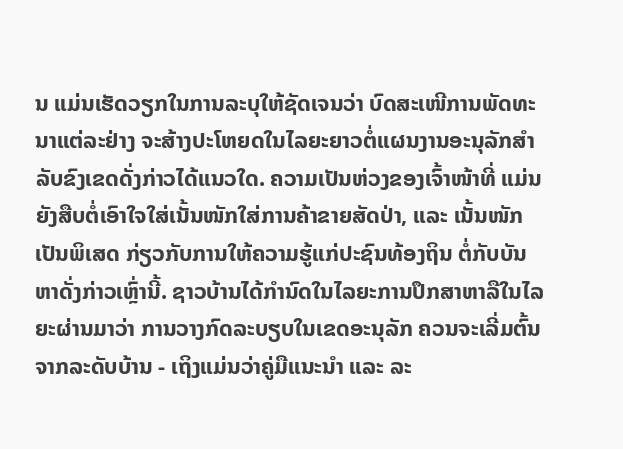ນ ແມ່ນເຮັດວຽກໃນການລະບຸໃຫ້ຊັດເຈນວ່າ ບົດສະເໜີການພັດທະນາແຕ່ລະຢ່າງ ຈະສ້າງປະໂຫຍດໃນໄລຍະຍາວຕໍ່ແຜນງານອະນຸລັກສຳລັບຂົງເຂດດັ່ງກ່າວໄດ້ແນວໃດ. ຄວາມເປັນຫ່ວງຂອງເຈົ້າໜ້າທີ່ ແມ່ນຍັງສືບຕໍ່ເອົາໃຈໃສ່ເນັ້ນໜັກໃສ່ການຄ້າຂາຍສັດປ່າ, ແລະ ເນັ້ນໜັກເປັນພິເສດ ກ່ຽວກັບການໃຫ້ຄວາມຮູ້ແກ່ປະຊົນທ້ອງຖິນ ຕໍ່ກັບບັນຫາດັ່ງກ່າວເຫຼົ່ານີ້. ຊາວບ້ານໄດ້ກຳນົດໃນໄລຍະການປຶກສາຫາລືໃນໄລຍະຜ່ານມາວ່າ ການວາງກົດລະບຽບໃນເຂດອະນຸລັກ ຄວນຈະເລີ່ມຕົ້ນຈາກລະດັບບ້ານ - ເຖິງແມ່ນວ່າຄູ່ມືແນະນຳ ແລະ ລະ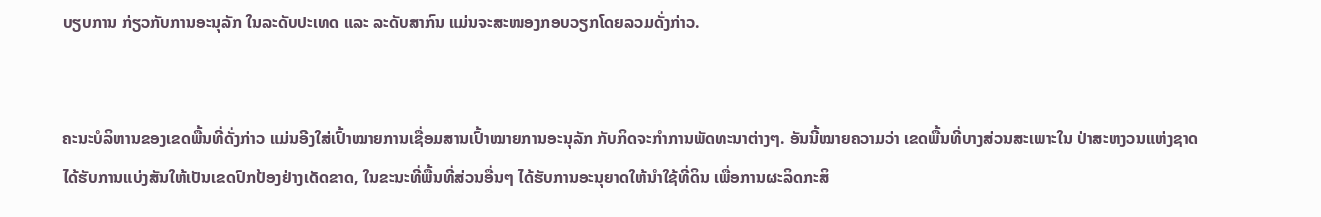ບຽບການ ກ່ຽວກັບການອະນຸລັກ ໃນລະດັບປະເທດ ແລະ ລະດັບສາກົນ ແມ່ນຈະສະໜອງກອບວຽກໂດຍລວມດັ່ງກ່າວ.


ຄະນະບໍລິຫານຂອງເຂດພື້ນທີ່ດັ່ງກ່າວ ແມ່ນອີງໃສ່ເປົ້າໝາຍການເຊື່ອມສານເປົ້າໝາຍການອະນຸລັກ ກັບກິດຈະກຳການພັດທະນາຕ່າງໆ. ອັນນີ້ໝາຍຄວາມວ່າ ເຂດພື້ນທີ່ບາງສ່ວນສະເພາະໃນ ປ່າສະຫງວນແຫ່ງຊາດ ໄດ້ຮັບການແບ່ງສັນໃຫ້ເປັນເຂດປົກປ້ອງຢ່າງເດັດຂາດ, ໃນຂະນະທີ່ພື້ນທີ່ສ່ວນອື່ນໆ ໄດ້ຮັບການອະນຸຍາດໃຫ້ນຳໃຊ້ທີ່ດິນ ເພື່ອການຜະລິດກະສິ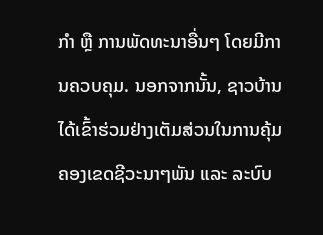ກຳ ຫຼື ການພັດທະນາອື່ນໆ ໂດຍມີການຄວບຄຸມ. ນອກຈາກນັ້ນ, ຊາວບ້ານ ໄດ້ເຂົ້າຮ່ວມຢ່າງເຕັມສ່ວນໃນການຄຸ້ມຄອງເຂດຊີວະນາໆພັນ ແລະ ລະບົບ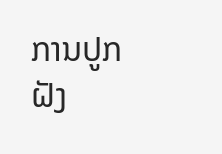ການປູກຝັງ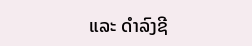ແລະ ດຳລົງຊີ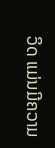ວິດ ແມ່ນມີຄວາມ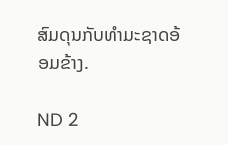ສົມດຸນກັບທຳມະຊາດອ້ອມຂ້າງ.

ND 2